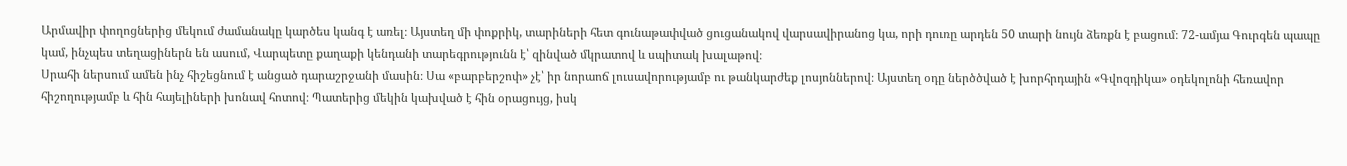Արմավիր փողոցներից մեկում ժամանակը կարծես կանգ է առել։ Այստեղ մի փոքրիկ, տարիների հետ գունաթափված ցուցանակով վարսավիրանոց կա, որի դուռը արդեն 50 տարի նույն ձեռքն է բացում։ 72-ամյա Գուրգեն պապը կամ, ինչպես տեղացիներն են ասում, Վարպետը քաղաքի կենդանի տարեգրությունն է՝ զինված մկրատով և սպիտակ խալաթով։
Սրահի ներսում ամեն ինչ հիշեցնում է անցած դարաշրջանի մասին։ Սա «բարբերշոփ» չէ՝ իր նորաոճ լուսավորությամբ ու թանկարժեք լոսյոններով։ Այստեղ օդը ներծծված է խորհրդային «Գվոզդիկա» օդեկոլոնի հեռավոր հիշողությամբ և հին հայելիների խոնավ հոտով։ Պատերից մեկին կախված է հին օրացույց, իսկ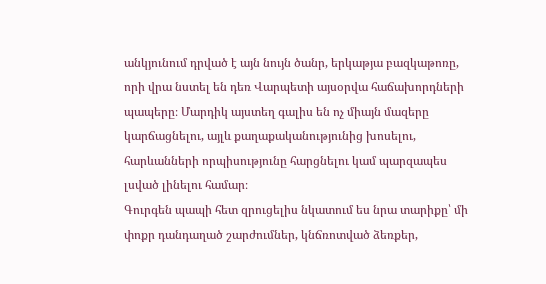անկյունում դրված է այն նույն ծանր, երկաթյա բազկաթոռը, որի վրա նստել են դեռ Վարպետի այսօրվա հաճախորդների պապերը։ Մարդիկ այստեղ գալիս են ոչ միայն մազերը կարճացնելու, այլև քաղաքականությունից խոսելու, հարևանների որպիսությունը հարցնելու կամ պարզապես լսված լինելու համար։
Գուրգեն պապի հետ զրուցելիս նկատում ես նրա տարիքը՝ մի փոքր դանդաղած շարժումներ, կնճռոտված ձեռքեր,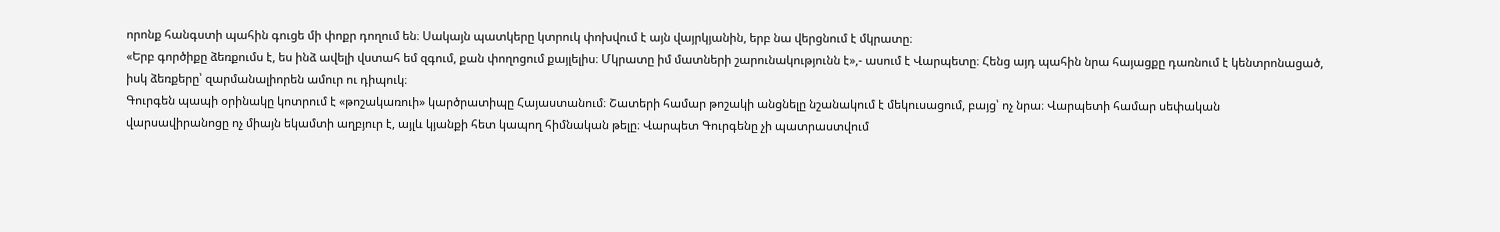որոնք հանգստի պահին գուցե մի փոքր դողում են։ Սակայն պատկերը կտրուկ փոխվում է այն վայրկյանին, երբ նա վերցնում է մկրատը։
«Երբ գործիքը ձեռքումս է, ես ինձ ավելի վստահ եմ զգում, քան փողոցում քայլելիս։ Մկրատը իմ մատների շարունակությունն է»,- ասում է Վարպետը։ Հենց այդ պահին նրա հայացքը դառնում է կենտրոնացած, իսկ ձեռքերը՝ զարմանալիորեն ամուր ու դիպուկ։
Գուրգեն պապի օրինակը կոտրում է «թոշակառուի» կարծրատիպը Հայաստանում։ Շատերի համար թոշակի անցնելը նշանակում է մեկուսացում, բայց՝ ոչ նրա։ Վարպետի համար սեփական վարսավիրանոցը ոչ միայն եկամտի աղբյուր է, այլև կյանքի հետ կապող հիմնական թելը։ Վարպետ Գուրգենը չի պատրաստվում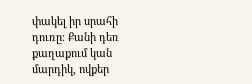փակել իր սրահի դուռը։ Քանի դեռ քաղաքում կան մարդիկ, ովքեր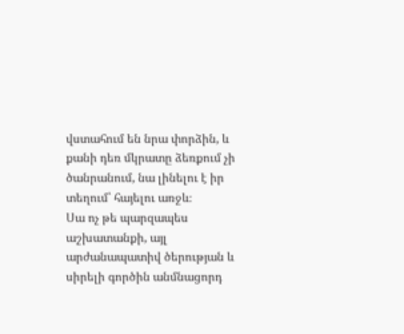վստահում են նրա փորձին, և քանի դեռ մկրատը ձեռքում չի ծանրանում, նա լինելու է իր տեղում՝ հայելու առջև։
Սա ոչ թե պարզապես աշխատանքի, այլ արժանապատիվ ծերության և սիրելի գործին անմնացորդ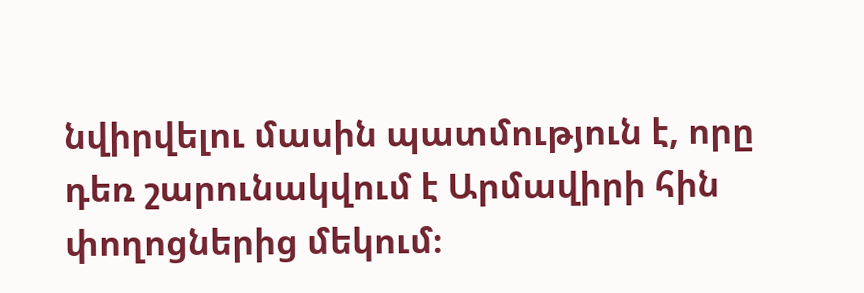նվիրվելու մասին պատմություն է, որը դեռ շարունակվում է Արմավիրի հին փողոցներից մեկում։